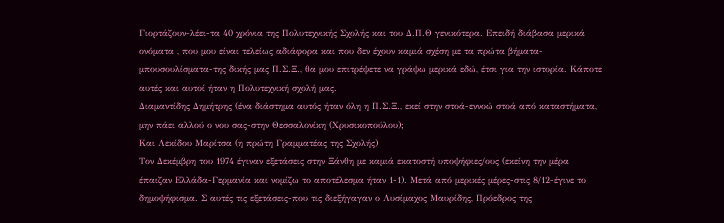Γιορτάζουν-λέει-τα 40 χρόνια της Πολυτεχνικής Σχολής και του Δ.Π.Θ γενικότερα. Επειδή διάβασα μερικά ονόματα , που μου είναι τελείως αδιάφορα και που δεν έχουν καμιά σχέση με τα πρώτα βήματα-μπουσουλίσματα-της δικής μας Π.Σ.Ξ., θα μου επιτρέψετε να γράψω μερικά εδώ, έτσι για την ιστορία. Κάποτε αυτές και αυτοί ήταν η Πολυτεχνική σχολή μας.
Διαμαντίδης Δημήτρης (ένα διάστημα αυτός ήταν όλη η Π.Σ.Ξ., εκεί στην στοά-εννοώ στοά από καταστήματα, μην πάει αλλού ο νου σας-στην Θεσσαλονίκη (Χρυσικοπούλου);
Και Λεκίδου Μαρίτσα (η πρώτη Γραμματέας της Σχολής)
Τον Δεκέμβρη του 1974 έγιναν εξετάσεις στην Ξάνθη με καμιά εκατοστή υποψήφιες/ους (εκείνη την μέρα έπαιζαν Ελλάδα-Γερμανία και νομίζω το αποτέλεσμα ήταν 1-1). Μετά από μερικές μέρες-στις 8/12-έγινε το δημοψήφισμα. Σ αυτές τις εξετάσεις-που τις διεξήγαγαν ο Λυσίμαχος Μαυρίδης, Πρόεδρος της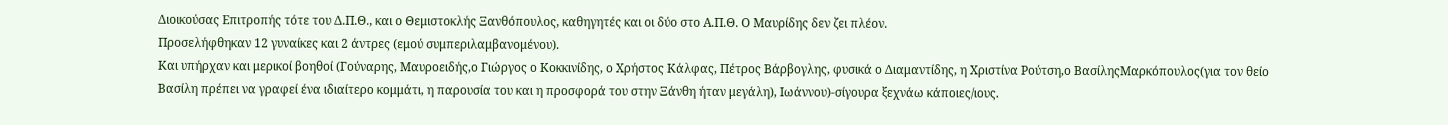Διοικούσας Επιτροπής τότε του Δ.Π.Θ., και ο Θεμιστοκλής Ξανθόπουλος, καθηγητές και οι δύο στο Α.Π.Θ. Ο Μαυρίδης δεν ζει πλέον.
Προσελήφθηκαν 12 γυναίκες και 2 άντρες (εμού συμπεριλαμβανομένου).
Και υπήρχαν και μερικοί βοηθοί (Γούναρης, Μαυροειδής,ο Γιώργος ο Κοκκινίδης, ο Χρήστος Κάλφας, Πέτρος Βάρβογλης, φυσικά ο Διαμαντίδης, η Χριστίνα Ρούτση,ο ΒασίληςΜαρκόπουλος(για τον θείο Βασίλη πρέπει να γραφεί ένα ιδιαίτερο κομμάτι, η παρουσία του και η προσφορά του στην Ξάνθη ήταν μεγάλη), Ιωάννου)-σίγουρα ξεχνάω κάποιες/ιους.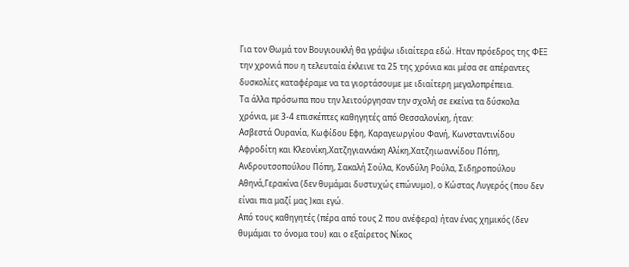Για τον Θωμά τον Βουγιουκλή θα γράψω ιδιαίτερα εδώ. Ηταν πρόεδρος της ΦΕΞ την χρονιά που η τελευταία έκλεινε τα 25 της χρόνια και μέσα σε απέραντες δυσκολίες καταφέραμε να τα γιορτάσουμε με ιδιαίτερη μεγαλοπρέπεια.
Τα άλλα πρόσωπα που την λειτούργησαν την σχολή σε εκείνα τα δύσκολα χρόνια, με 3-4 επισκέπτες καθηγητές από Θεσσαλονίκη, ήταν:
Ασβεστά Ουρανία, Κωφίδου Εφη, Καραγεωργίου Φανή, Κωνσταντινίδου Αφροδίτη και Κλεονίκη,Χατζηγιαννάκη Αλίκη,Χατζηιωαννίδου Πόπη, Ανδρουτσοπούλου Πόπη, Σακαλή Σούλα, Κονδύλη Ρούλα, Σιδηροπούλου Αθηνά,Γερακίνα (δεν θυμάμαι δυστυχώς επώνυμο), ο Κώστας Λυγερός (που δεν είναι πια μαζί μας )και εγώ.
Από τους καθηγητές (πέρα από τους 2 που ανέφερα) ήταν ένας χημικός (δεν θυμάμαι το όνομα του) και ο εξαίρετος Νίκος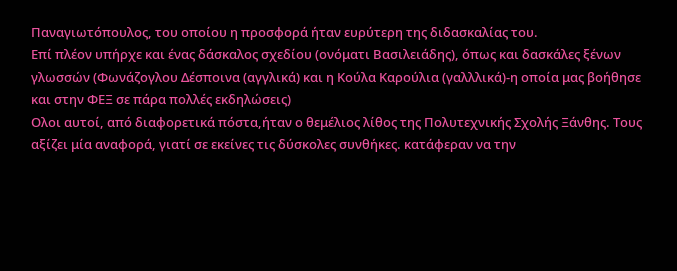Παναγιωτόπουλος, του οποίου η προσφορά ήταν ευρύτερη της διδασκαλίας του.
Επί πλέον υπήρχε και ένας δάσκαλος σχεδίου (ονόματι Βασιλειάδης), όπως και δασκάλες ξένων γλωσσών (Φωνάζογλου Δέσποινα (αγγλικά) και η Κούλα Καρούλια (γαλλλικά)-η οποία μας βοήθησε και στην ΦΕΞ σε πάρα πολλές εκδηλώσεις)
Ολοι αυτοί, από διαφορετικά πόστα,ήταν ο θεμέλιος λίθος της Πολυτεχνικής Σχολής Ξάνθης. Τους αξίζει μία αναφορά, γιατί σε εκείνες τις δύσκολες συνθήκες. κατάφεραν να την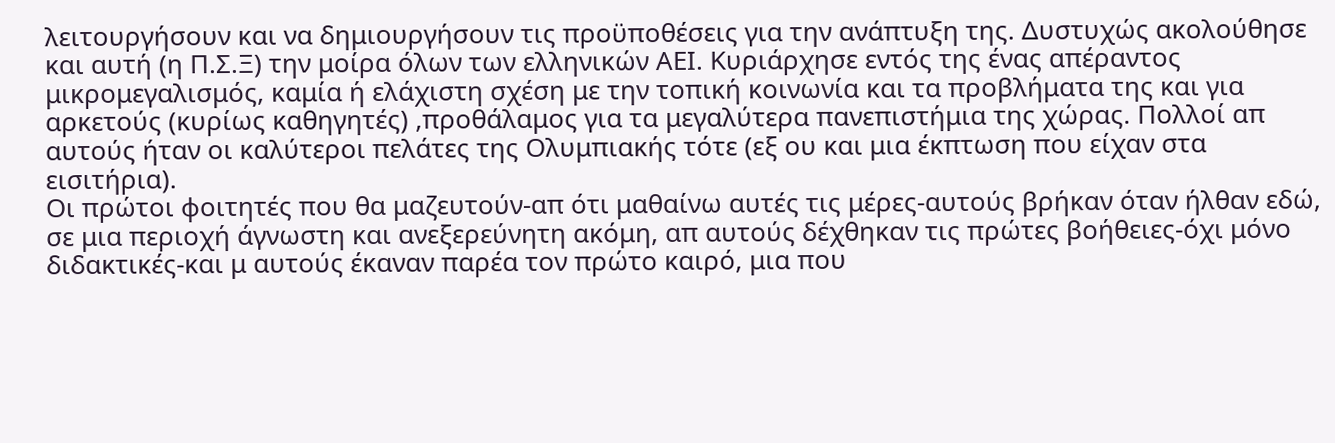λειτουργήσουν και να δημιουργήσουν τις προϋποθέσεις για την ανάπτυξη της. Δυστυχώς ακολούθησε και αυτή (η Π.Σ.Ξ) την μοίρα όλων των ελληνικών ΑΕΙ. Κυριάρχησε εντός της ένας απέραντος μικρομεγαλισμός, καμία ή ελάχιστη σχέση με την τοπική κοινωνία και τα προβλήματα της και για αρκετούς (κυρίως καθηγητές) ,προθάλαμος για τα μεγαλύτερα πανεπιστήμια της χώρας. Πολλοί απ αυτούς ήταν οι καλύτεροι πελάτες της Ολυμπιακής τότε (εξ ου και μια έκπτωση που είχαν στα εισιτήρια).
Οι πρώτοι φοιτητές που θα μαζευτούν-απ ότι μαθαίνω αυτές τις μέρες-αυτούς βρήκαν όταν ήλθαν εδώ, σε μια περιοχή άγνωστη και ανεξερεύνητη ακόμη, απ αυτούς δέχθηκαν τις πρώτες βοήθειες-όχι μόνο διδακτικές-και μ αυτούς έκαναν παρέα τον πρώτο καιρό, μια που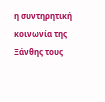η συντηρητική κοινωνία της Ξάνθης τους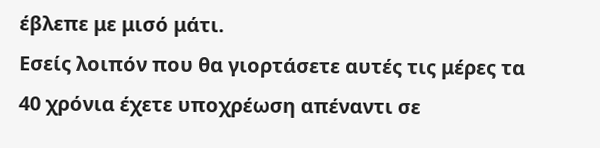έβλεπε με μισό μάτι.
Εσείς λοιπόν που θα γιορτάσετε αυτές τις μέρες τα 40 χρόνια έχετε υποχρέωση απέναντι σε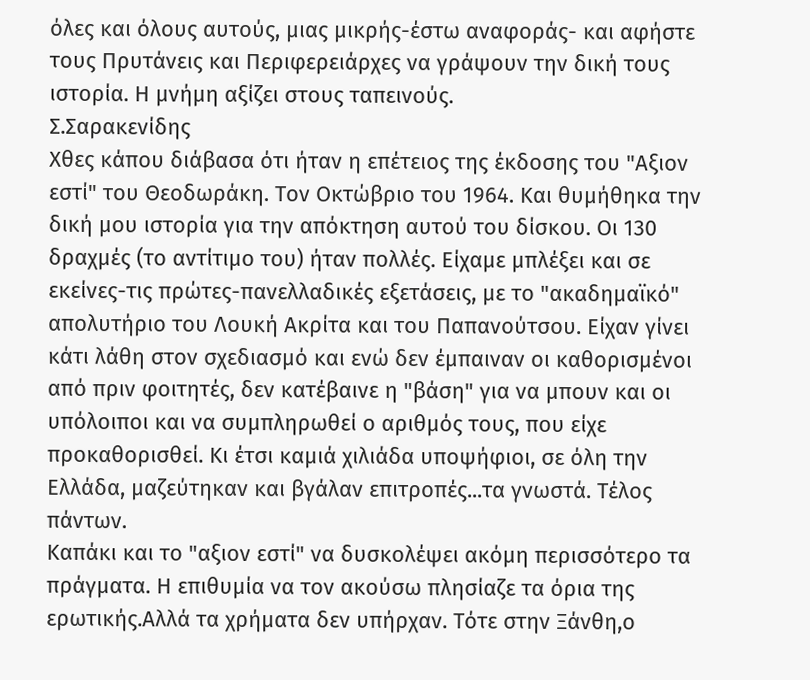όλες και όλους αυτούς, μιας μικρής-έστω αναφοράς- και αφήστε τους Πρυτάνεις και Περιφερειάρχες να γράψουν την δική τους ιστορία. Η μνήμη αξίζει στους ταπεινούς.
Σ.Σαρακενίδης
Χθες κάπου διάβασα ότι ήταν η επέτειος της έκδοσης του "Αξιον εστί" του Θεοδωράκη. Τον Οκτώβριο του 1964. Και θυμήθηκα την δική μου ιστορία για την απόκτηση αυτού του δίσκου. Οι 130 δραχμές (το αντίτιμο του) ήταν πολλές. Είχαμε μπλέξει και σε εκείνες-τις πρώτες-πανελλαδικές εξετάσεις, με το "ακαδημαϊκό" απολυτήριο του Λουκή Ακρίτα και του Παπανούτσου. Είχαν γίνει κάτι λάθη στον σχεδιασμό και ενώ δεν έμπαιναν οι καθορισμένοι από πριν φοιτητές, δεν κατέβαινε η "βάση" για να μπουν και οι υπόλοιποι και να συμπληρωθεί ο αριθμός τους, που είχε προκαθορισθεί. Κι έτσι καμιά χιλιάδα υποψήφιοι, σε όλη την Ελλάδα, μαζεύτηκαν και βγάλαν επιτροπές...τα γνωστά. Τέλος πάντων.
Καπάκι και το "αξιον εστί" να δυσκολέψει ακόμη περισσότερο τα πράγματα. Η επιθυμία να τον ακούσω πλησίαζε τα όρια της ερωτικής.Αλλά τα χρήματα δεν υπήρχαν. Τότε στην Ξάνθη,ο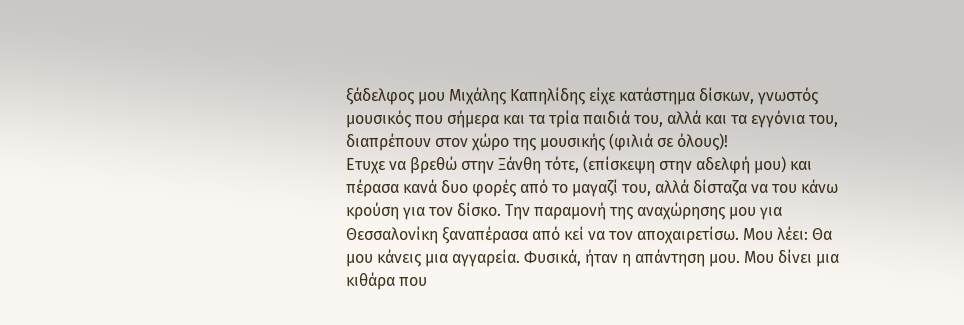ξάδελφος μου Μιχάλης Καπηλίδης είχε κατάστημα δίσκων, γνωστός μουσικός που σήμερα και τα τρία παιδιά του, αλλά και τα εγγόνια του, διαπρέπουν στον χώρο της μουσικής (φιλιά σε όλους)!
Ετυχε να βρεθώ στην Ξάνθη τότε, (επίσκεψη στην αδελφή μου) και πέρασα κανά δυο φορές από το μαγαζί του, αλλά δίσταζα να του κάνω κρούση για τον δίσκο. Την παραμονή της αναχώρησης μου για Θεσσαλονίκη ξαναπέρασα από κεί να τον αποχαιρετίσω. Μου λέει: Θα μου κάνεις μια αγγαρεία. Φυσικά, ήταν η απάντηση μου. Μου δίνει μια κιθάρα που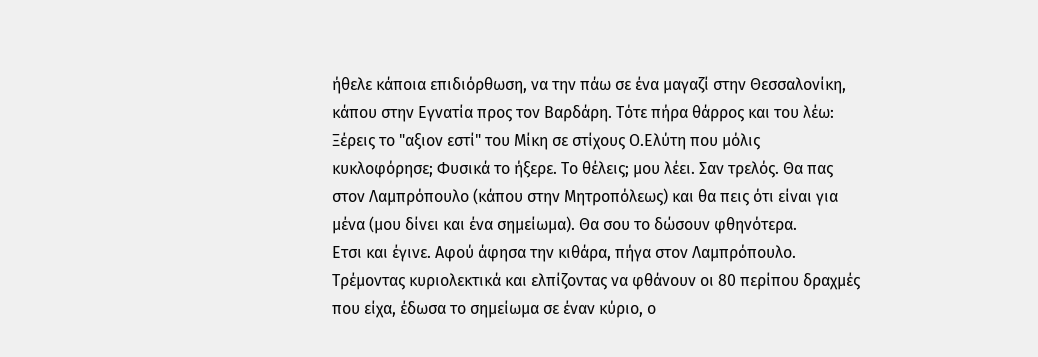ήθελε κάποια επιδιόρθωση, να την πάω σε ένα μαγαζί στην Θεσσαλονίκη, κάπου στην Εγνατία προς τον Βαρδάρη. Τότε πήρα θάρρος και του λέω: Ξέρεις το "αξιον εστί" του Μίκη σε στίχους Ο.Ελύτη που μόλις κυκλοφόρησε; Φυσικά το ήξερε. Το θέλεις; μου λέει. Σαν τρελός. Θα πας στον Λαμπρόπουλο (κάπου στην Μητροπόλεως) και θα πεις ότι είναι για μένα (μου δίνει και ένα σημείωμα). Θα σου το δώσουν φθηνότερα.
Ετσι και έγινε. Αφού άφησα την κιθάρα, πήγα στον Λαμπρόπουλο. Τρέμοντας κυριολεκτικά και ελπίζοντας να φθάνουν οι 80 περίπου δραχμές που είχα, έδωσα το σημείωμα σε έναν κύριο, ο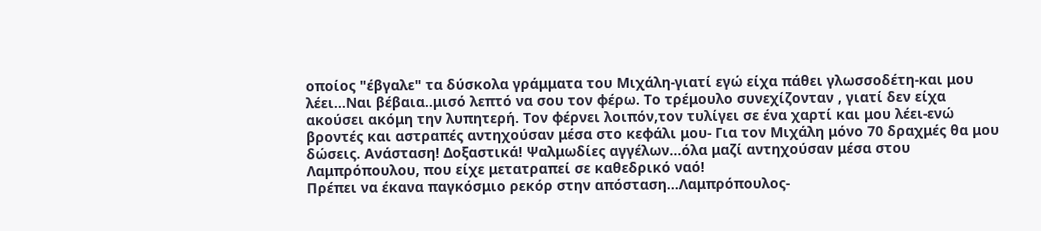οποίος "έβγαλε" τα δύσκολα γράμματα του Μιχάλη-γιατί εγώ είχα πάθει γλωσσοδέτη-και μου λέει...Ναι βέβαια..μισό λεπτό να σου τον φέρω. Το τρέμουλο συνεχίζονταν , γιατί δεν είχα ακούσει ακόμη την λυπητερή. Τον φέρνει λοιπόν,τον τυλίγει σε ένα χαρτί και μου λέει-ενώ βροντές και αστραπές αντηχούσαν μέσα στο κεφάλι μου- Για τον Μιχάλη μόνο 70 δραχμές θα μου δώσεις. Ανάσταση! Δοξαστικά! Ψαλμωδίες αγγέλων...όλα μαζί αντηχούσαν μέσα στου Λαμπρόπουλου, που είχε μετατραπεί σε καθεδρικό ναό!
Πρέπει να έκανα παγκόσμιο ρεκόρ στην απόσταση...Λαμπρόπουλος-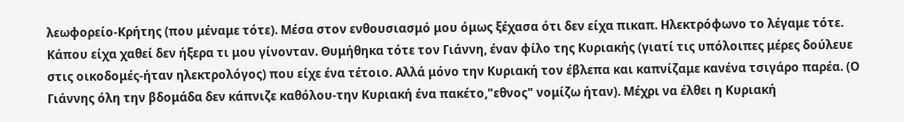λεωφορείο-Κρήτης (που μέναμε τότε). Μέσα στον ενθουσιασμό μου όμως ξέχασα ότι δεν είχα πικαπ. Ηλεκτρόφωνο το λέγαμε τότε. Κάπου είχα χαθεί δεν ήξερα τι μου γίνονταν. Θυμήθηκα τότε τον Γιάννη, έναν φίλο της Κυριακής (γιατί τις υπόλοιπες μέρες δούλευε στις οικοδομές-ήταν ηλεκτρολόγος) που είχε ένα τέτοιο. Αλλά μόνο την Κυριακή τον έβλεπα και καπνίζαμε κανένα τσιγάρο παρέα. (Ο Γιάννης όλη την βδομάδα δεν κάπνιζε καθόλου-την Κυριακή ένα πακέτο,"εθνος" νομίζω ήταν). Μέχρι να έλθει η Κυριακή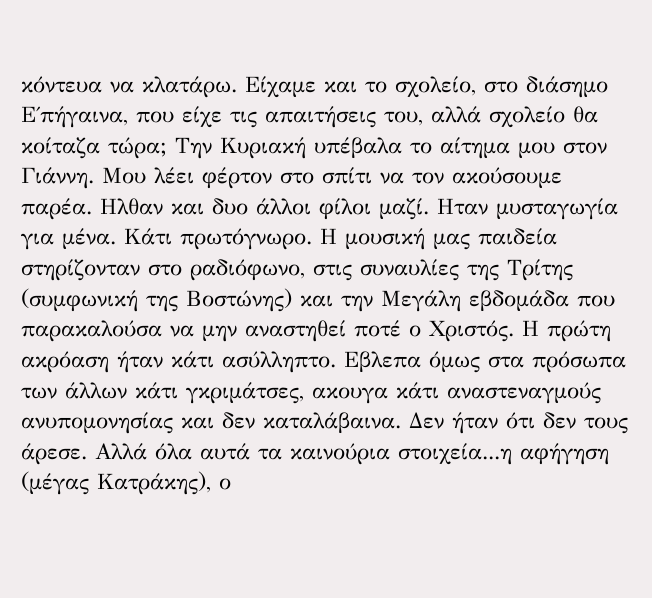κόντευα να κλατάρω. Είχαμε και το σχολείο, στο διάσημο Ε΄πήγαινα, που είχε τις απαιτήσεις του, αλλά σχολείο θα κοίταζα τώρα; Την Κυριακή υπέβαλα το αίτημα μου στον Γιάννη. Μου λέει φέρτον στο σπίτι να τον ακούσουμε παρέα. Ηλθαν και δυο άλλοι φίλοι μαζί. Ηταν μυσταγωγία για μένα. Κάτι πρωτόγνωρο. Η μουσική μας παιδεία στηρίζονταν στο ραδιόφωνο, στις συναυλίες της Τρίτης (συμφωνική της Βοστώνης) και την Μεγάλη εβδομάδα που παρακαλούσα να μην αναστηθεί ποτέ ο Χριστός. Η πρώτη ακρόαση ήταν κάτι ασύλληπτο. Εβλεπα όμως στα πρόσωπα των άλλων κάτι γκριμάτσες, ακουγα κάτι αναστεναγμούς ανυπομονησίας και δεν καταλάβαινα. Δεν ήταν ότι δεν τους άρεσε. Αλλά όλα αυτά τα καινούρια στοιχεία...η αφήγηση (μέγας Κατράκης), ο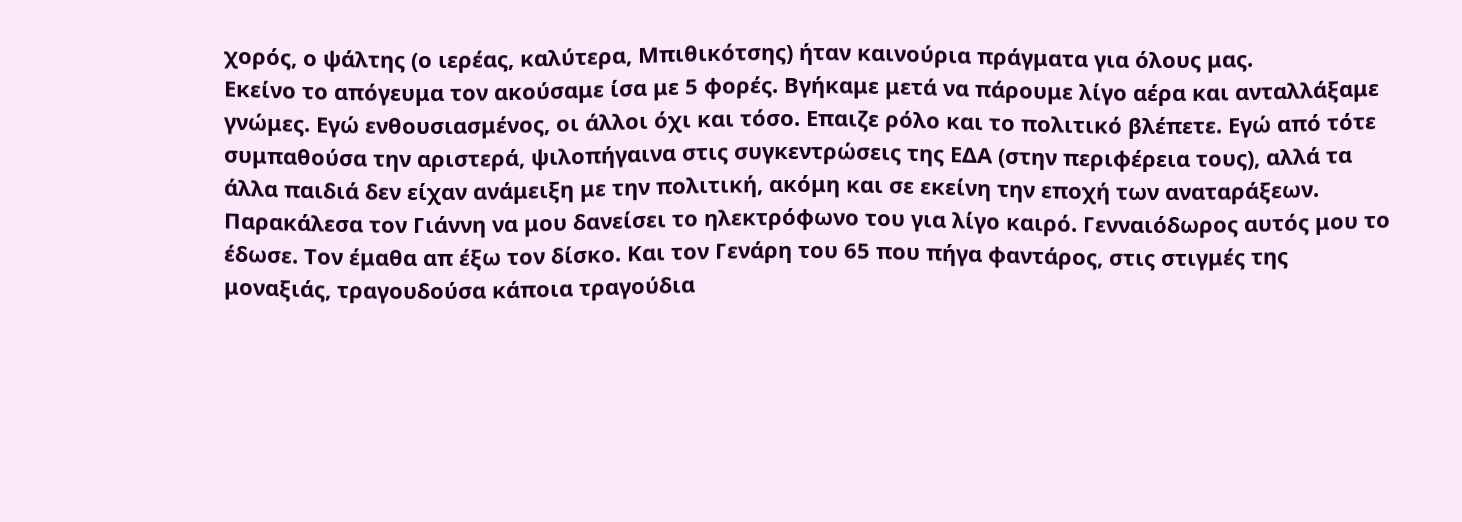χορός, ο ψάλτης (ο ιερέας, καλύτερα, Μπιθικότσης) ήταν καινούρια πράγματα για όλους μας.
Εκείνο το απόγευμα τον ακούσαμε ίσα με 5 φορές. Βγήκαμε μετά να πάρουμε λίγο αέρα και ανταλλάξαμε γνώμες. Εγώ ενθουσιασμένος, οι άλλοι όχι και τόσο. Επαιζε ρόλο και το πολιτικό βλέπετε. Εγώ από τότε συμπαθούσα την αριστερά, ψιλοπήγαινα στις συγκεντρώσεις της ΕΔΑ (στην περιφέρεια τους), αλλά τα άλλα παιδιά δεν είχαν ανάμειξη με την πολιτική, ακόμη και σε εκείνη την εποχή των αναταράξεων.
Παρακάλεσα τον Γιάννη να μου δανείσει το ηλεκτρόφωνο του για λίγο καιρό. Γενναιόδωρος αυτός μου το έδωσε. Τον έμαθα απ έξω τον δίσκο. Και τον Γενάρη του 65 που πήγα φαντάρος, στις στιγμές της μοναξιάς, τραγουδούσα κάποια τραγούδια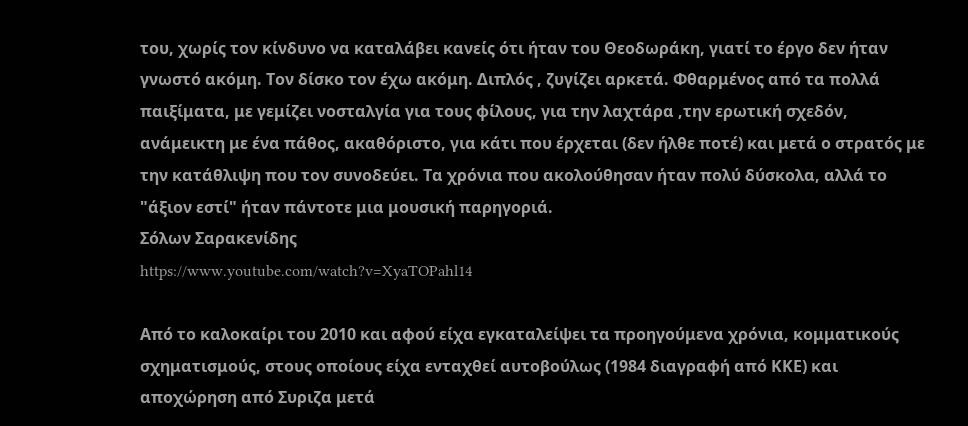του, χωρίς τον κίνδυνο να καταλάβει κανείς ότι ήταν του Θεοδωράκη, γιατί το έργο δεν ήταν γνωστό ακόμη. Τον δίσκο τον έχω ακόμη. Διπλός , ζυγίζει αρκετά. Φθαρμένος από τα πολλά παιξίματα, με γεμίζει νοσταλγία για τους φίλους, για την λαχτάρα ,την ερωτική σχεδόν, ανάμεικτη με ένα πάθος, ακαθόριστο, για κάτι που έρχεται (δεν ήλθε ποτέ) και μετά ο στρατός με την κατάθλιψη που τον συνοδεύει. Τα χρόνια που ακολούθησαν ήταν πολύ δύσκολα, αλλά το "άξιον εστί" ήταν πάντοτε μια μουσική παρηγοριά.
Σόλων Σαρακενίδης
https://www.youtube.com/watch?v=XyaTOPahl14

Από το καλοκαίρι του 2010 και αφού είχα εγκαταλείψει τα προηγούμενα χρόνια, κομματικούς σχηματισμούς, στους οποίους είχα ενταχθεί αυτοβούλως (1984 διαγραφή από ΚΚΕ) και αποχώρηση από Συριζα μετά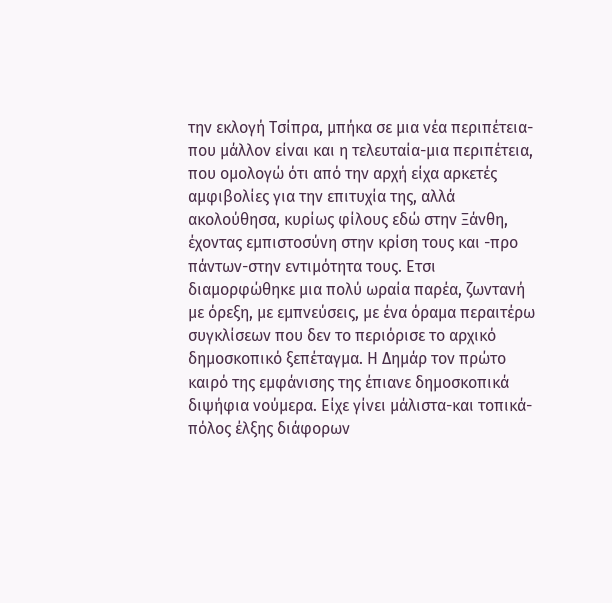την εκλογή Τσίπρα, μπήκα σε μια νέα περιπέτεια-που μάλλον είναι και η τελευταία-μια περιπέτεια, που ομολογώ ότι από την αρχή είχα αρκετές αμφιβολίες για την επιτυχία της, αλλά ακολούθησα, κυρίως φίλους εδώ στην Ξάνθη, έχοντας εμπιστοσύνη στην κρίση τους και -προ πάντων-στην εντιμότητα τους. Ετσι διαμορφώθηκε μια πολύ ωραία παρέα, ζωντανή με όρεξη, με εμπνεύσεις, με ένα όραμα περαιτέρω συγκλίσεων που δεν το περιόρισε το αρχικό δημοσκοπικό ξεπέταγμα. Η Δημάρ τον πρώτο καιρό της εμφάνισης της έπιανε δημοσκοπικά διψήφια νούμερα. Είχε γίνει μάλιστα-και τοπικά-πόλος έλξης διάφορων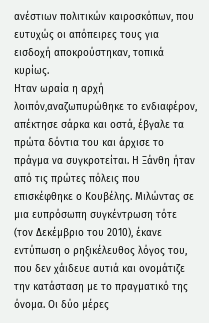ανέστιων πολιτικών καιροσκόπων, που ευτυχώς οι απόπειρες τους για εισδοχή αποκρούστηκαν, τοπικά κυρίως.
Ηταν ωραία η αρχή λοιπόν,αναζωπυρώθηκε το ενδιαφέρον, απέκτησε σάρκα και οστά, έβγαλε τα πρώτα δόντια του και άρχισε το πράγμα να συγκροτείται. Η Ξάνθη ήταν από τις πρώτες πόλεις που επισκέφθηκε ο Κουβέλης. Μιλώντας σε μια ευπρόσωπη συγκέντρωση τότε (τον Δεκέμβριο του 2010), έκανε εντύπωση ο ρηξικέλευθος λόγος του, που δεν χάιδευε αυτιά και ονομάτιζε την κατάσταση με το πραγματικό της όνομα. Οι δύο μέρες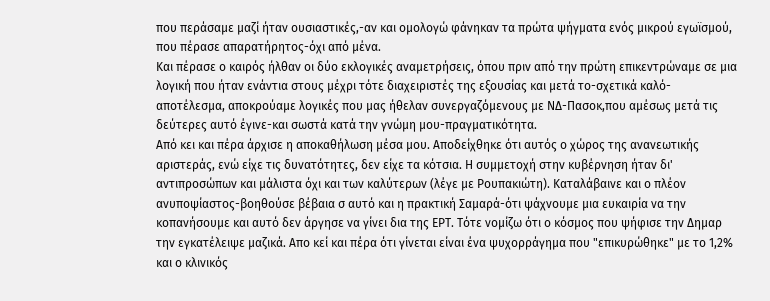που περάσαμε μαζί ήταν ουσιαστικές,-αν και ομολογώ φάνηκαν τα πρώτα ψήγματα ενός μικρού εγωϊσμού, που πέρασε απαρατήρητος-όχι από μένα.
Και πέρασε ο καιρός ήλθαν οι δύο εκλογικές αναμετρήσεις, όπου πριν από την πρώτη επικεντρώναμε σε μια λογική που ήταν ενάντια στους μέχρι τότε διαχειριστές της εξουσίας και μετά το-σχετικά καλό-αποτέλεσμα, αποκρούαμε λογικές που μας ήθελαν συνεργαζόμενους με ΝΔ-Πασοκ,που αμέσως μετά τις δεύτερες αυτό έγινε-και σωστά κατά την γνώμη μου-πραγματικότητα.
Από κει και πέρα άρχισε η αποκαθήλωση μέσα μου. Αποδείχθηκε ότι αυτός ο χώρος της ανανεωτικής αριστεράς, ενώ είχε τις δυνατότητες, δεν είχε τα κότσια. Η συμμετοχή στην κυβέρνηση ήταν δι' αντιπροσώπων και μάλιστα όχι και των καλύτερων (λέγε με Ρουπακιώτη). Καταλάβαινε και ο πλέον ανυποψίαστος-βοηθούσε βέβαια σ αυτό και η πρακτική Σαμαρά-ότι ψάχνουμε μια ευκαιρία να την κοπανήσουμε και αυτό δεν άργησε να γίνει δια της ΕΡΤ. Τότε νομίζω ότι ο κόσμος που ψήφισε την Δημαρ την εγκατέλειψε μαζικά. Απο κεί και πέρα ότι γίνεται είναι ένα ψυχορράγημα που "επικυρώθηκε" με το 1,2% και ο κλινικός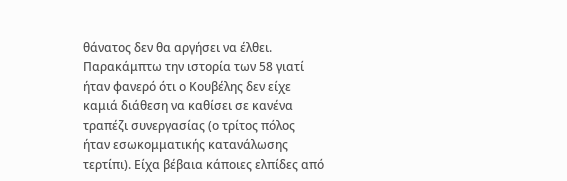θάνατος δεν θα αργήσει να έλθει. Παρακάμπτω την ιστορία των 58 γιατί ήταν φανερό ότι ο Κουβέλης δεν είχε καμιά διάθεση να καθίσει σε κανένα τραπέζι συνεργασίας (ο τρίτος πόλος ήταν εσωκομματικής κατανάλωσης τερτίπι). Είχα βέβαια κάποιες ελπίδες από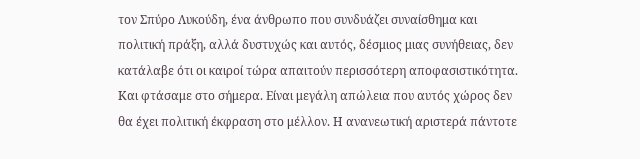τον Σπύρο Λυκούδη, ένα άνθρωπο που συνδυάζει συναίσθημα και πολιτική πράξη, αλλά δυστυχώς και αυτός, δέσμιος μιας συνήθειας, δεν κατάλαβε ότι οι καιροί τώρα απαιτούν περισσότερη αποφασιστικότητα.
Και φτάσαμε στο σήμερα. Είναι μεγάλη απώλεια που αυτός χώρος δεν θα έχει πολιτική έκφραση στο μέλλον. Η ανανεωτική αριστερά πάντοτε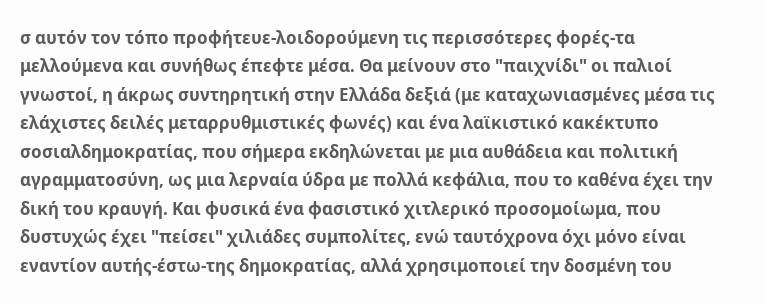σ αυτόν τον τόπο προφήτευε-λοιδορούμενη τις περισσότερες φορές-τα μελλούμενα και συνήθως έπεφτε μέσα. Θα μείνουν στο "παιχνίδι" οι παλιοί γνωστοί, η άκρως συντηρητική στην Ελλάδα δεξιά (με καταχωνιασμένες μέσα τις ελάχιστες δειλές μεταρρυθμιστικές φωνές) και ένα λαϊκιστικό κακέκτυπο σοσιαλδημοκρατίας, που σήμερα εκδηλώνεται με μια αυθάδεια και πολιτική αγραμματοσύνη, ως μια λερναία ύδρα με πολλά κεφάλια, που το καθένα έχει την δική του κραυγή. Και φυσικά ένα φασιστικό χιτλερικό προσομοίωμα, που δυστυχώς έχει "πείσει" χιλιάδες συμπολίτες, ενώ ταυτόχρονα όχι μόνο είναι εναντίον αυτής-έστω-της δημοκρατίας, αλλά χρησιμοποιεί την δοσμένη του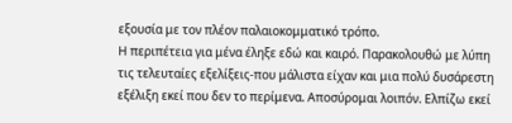εξουσία με τον πλέον παλαιοκομματικό τρόπο.
Η περιπέτεια για μένα έληξε εδώ και καιρό. Παρακολουθώ με λύπη τις τελευταίες εξελίξεις-που μάλιστα είχαν και μια πολύ δυσάρεστη εξέλιξη εκεί που δεν το περίμενα. Αποσύρομαι λοιπόν. Ελπίζω εκεί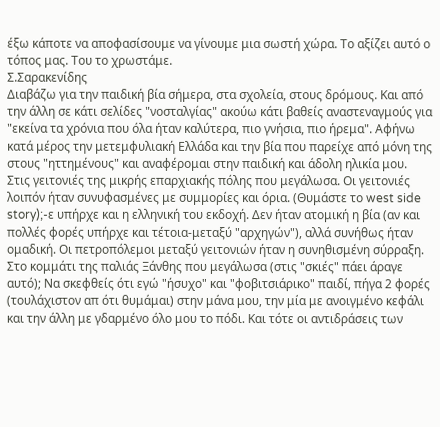έξω κάποτε να αποφασίσουμε να γίνουμε μια σωστή χώρα. Το αξίζει αυτό ο τόπος μας. Του το χρωστάμε.
Σ.Σαρακενίδης
Διαβάζω για την παιδική βία σήμερα, στα σχολεία, στους δρόμους. Και από την άλλη σε κάτι σελίδες "νοσταλγίας" ακούω κάτι βαθείς αναστεναγμούς για "εκείνα τα χρόνια που όλα ήταν καλύτερα, πιο γνήσια, πιο ήρεμα". Αφήνω κατά μέρος την μετεμφυλιακή Ελλάδα και την βία που παρείχε από μόνη της στους "ηττημένους" και αναφέρομαι στην παιδική και άδολη ηλικία μου.
Στις γειτονιές της μικρής επαρχιακής πόλης που μεγάλωσα. Οι γειτονιές λοιπόν ήταν συνυφασμένες με συμμορίες και όρια. (Θυμάστε το west side story);-ε υπήρχε και η ελληνική του εκδοχή. Δεν ήταν ατομική η βία (αν και πολλές φορές υπήρχε και τέτοια-μεταξύ "αρχηγών"), αλλά συνήθως ήταν ομαδική. Οι πετροπόλεμοι μεταξύ γειτονιών ήταν η συνηθισμένη σύρραξη. Στο κομμάτι της παλιάς Ξάνθης που μεγάλωσα (στις "σκιές" πάει άραγε αυτό); Να σκεφθείς ότι εγώ "ήσυχο" και "φοβιτσιάρικο" παιδί, πήγα 2 φορές (τουλάχιστον απ ότι θυμάμαι) στην μάνα μου, την μία με ανοιγμένο κεφάλι και την άλλη με γδαρμένο όλο μου το πόδι. Και τότε οι αντιδράσεις των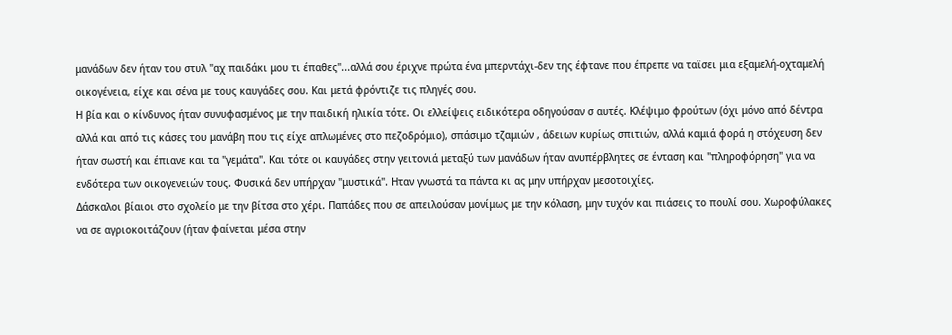μανάδων δεν ήταν του στυλ "αχ παιδάκι μου τι έπαθες"...αλλά σου έριχνε πρώτα ένα μπερντάχι-δεν της έφτανε που έπρεπε να ταϊσει μια εξαμελή-οχταμελή οικογένεια, είχε και σένα με τους καυγάδες σου. Και μετά φρόντιζε τις πληγές σου.
Η βία και ο κίνδυνος ήταν συνυφασμένος με την παιδική ηλικία τότε. Οι ελλείψεις ειδικότερα οδηγούσαν σ αυτές. Κλέψιμο φρούτων (όχι μόνο από δέντρα αλλά και από τις κάσες του μανάβη που τις είχε απλωμένες στο πεζοδρόμιο), σπάσιμο τζαμιών , άδειων κυρίως σπιτιών, αλλά καμιά φορά η στόχευση δεν ήταν σωστή και έπιανε και τα "γεμάτα". Και τότε οι καυγάδες στην γειτονιά μεταξύ των μανάδων ήταν ανυπέρβλητες σε ένταση και "πληροφόρηση" για να ενδότερα των οικογενειών τους. Φυσικά δεν υπήρχαν "μυστικά". Ηταν γνωστά τα πάντα κι ας μην υπήρχαν μεσοτοιχίες.
Δάσκαλοι βίαιοι στο σχολείο με την βίτσα στο χέρι. Παπάδες που σε απειλούσαν μονίμως με την κόλαση, μην τυχόν και πιάσεις το πουλί σου. Χωροφύλακες να σε αγριοκοιτάζουν (ήταν φαίνεται μέσα στην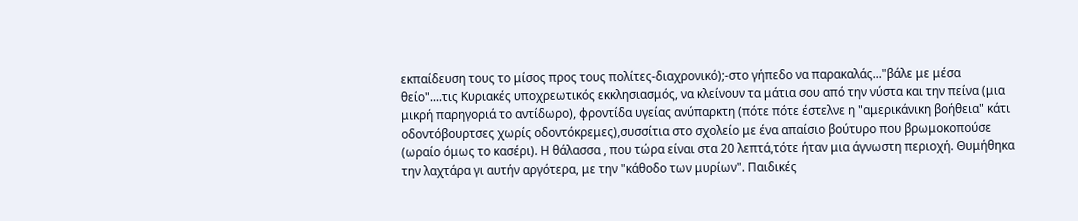εκπαίδευση τους το μίσος προς τους πολίτες-διαχρονικό);-στο γήπεδο να παρακαλάς..."βάλε με μέσα θείο"....τις Κυριακές υποχρεωτικός εκκλησιασμός, να κλείνουν τα μάτια σου από την νύστα και την πείνα (μια μικρή παρηγοριά το αντίδωρο), φροντίδα υγείας ανύπαρκτη (πότε πότε έστελνε η "αμερικάνικη βοήθεια" κάτι οδοντόβουρτσες χωρίς οδοντόκρεμες),συσσίτια στο σχολείο με ένα απαίσιο βούτυρο που βρωμοκοπούσε (ωραίο όμως το κασέρι). Η θάλασσα , που τώρα είναι στα 20 λεπτά,τότε ήταν μια άγνωστη περιοχή. Θυμήθηκα την λαχτάρα γι αυτήν αργότερα, με την "κάθοδο των μυρίων". Παιδικές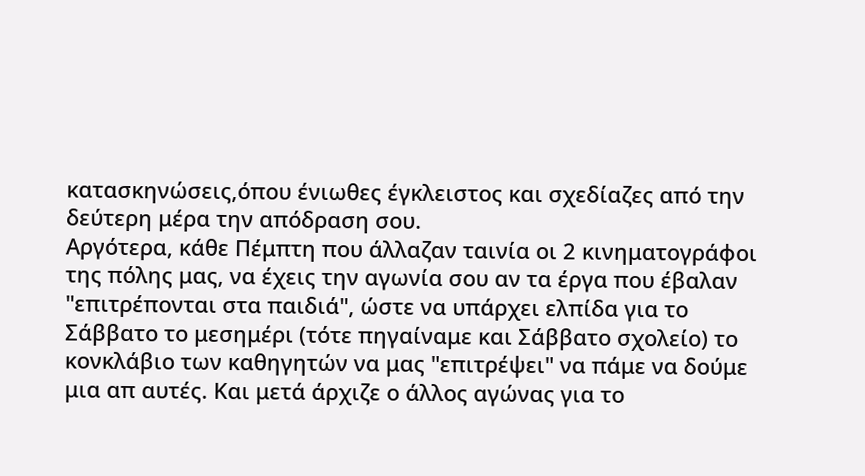κατασκηνώσεις,όπου ένιωθες έγκλειστος και σχεδίαζες από την δεύτερη μέρα την απόδραση σου.
Αργότερα, κάθε Πέμπτη που άλλαζαν ταινία οι 2 κινηματογράφοι της πόλης μας, να έχεις την αγωνία σου αν τα έργα που έβαλαν "επιτρέπονται στα παιδιά", ώστε να υπάρχει ελπίδα για το Σάββατο το μεσημέρι (τότε πηγαίναμε και Σάββατο σχολείο) το κονκλάβιο των καθηγητών να μας "επιτρέψει" να πάμε να δούμε μια απ αυτές. Και μετά άρχιζε ο άλλος αγώνας για το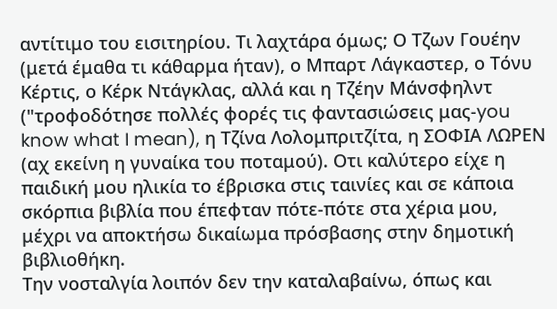αντίτιμο του εισιτηρίου. Τι λαχτάρα όμως; Ο Τζων Γουέην (μετά έμαθα τι κάθαρμα ήταν), ο Μπαρτ Λάγκαστερ, ο Τόνυ Κέρτις, ο Κέρκ Ντάγκλας, αλλά και η Τζέην Μάνσφηλντ ("τροφοδότησε πολλές φορές τις φαντασιώσεις μας-you know what I mean), η Τζίνα Λολομπριτζίτα, η ΣΟΦΙΑ ΛΩΡΕΝ (αχ εκείνη η γυναίκα του ποταμού). Οτι καλύτερο είχε η παιδική μου ηλικία το έβρισκα στις ταινίες και σε κάποια σκόρπια βιβλία που έπεφταν πότε-πότε στα χέρια μου, μέχρι να αποκτήσω δικαίωμα πρόσβασης στην δημοτική βιβλιοθήκη.
Την νοσταλγία λοιπόν δεν την καταλαβαίνω, όπως και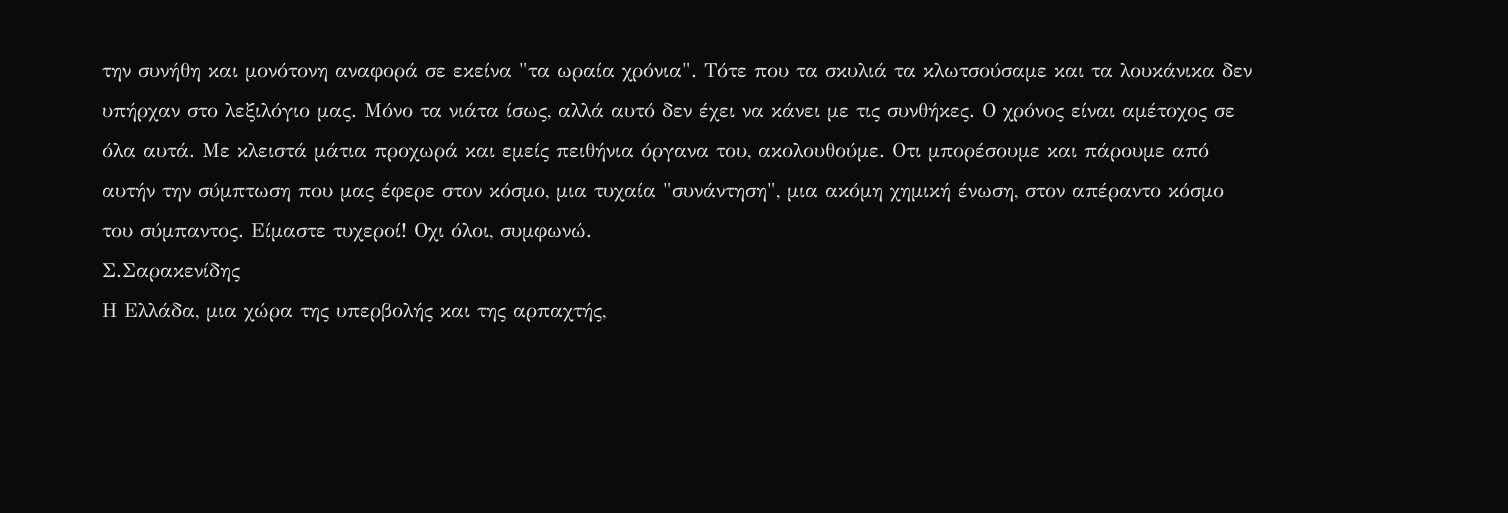την συνήθη και μονότονη αναφορά σε εκείνα "τα ωραία χρόνια". Τότε που τα σκυλιά τα κλωτσούσαμε και τα λουκάνικα δεν υπήρχαν στο λεξιλόγιο μας. Μόνο τα νιάτα ίσως, αλλά αυτό δεν έχει να κάνει με τις συνθήκες. Ο χρόνος είναι αμέτοχος σε όλα αυτά. Με κλειστά μάτια προχωρά και εμείς πειθήνια όργανα του, ακολουθούμε. Οτι μπορέσουμε και πάρουμε από αυτήν την σύμπτωση που μας έφερε στον κόσμο, μια τυχαία "συνάντηση", μια ακόμη χημική ένωση, στον απέραντο κόσμο του σύμπαντος. Είμαστε τυχεροί! Οχι όλοι, συμφωνώ.
Σ.Σαρακενίδης
Η Ελλάδα, μια χώρα της υπερβολής και της αρπαχτής,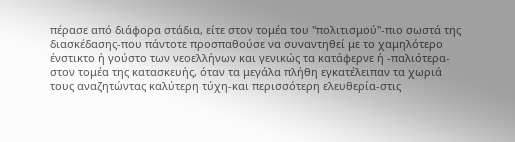πέρασε από διάφορα στάδια, είτε στον τομέα του "πολιτισμού"-πιο σωστά της διασκέδασης-που πάντοτε προσπαθούσε να συναντηθεί με το χαμηλότερο ένστικτο ή γούστο των νεοελλήνων και γενικώς τα κατάφερνε ή -παλιότερα-στον τομέα της κατασκευής, όταν τα μεγάλα πλήθη εγκατέλειπαν τα χωριά τους αναζητώντας καλύτερη τύχη-και περισσότερη ελευθερία-στις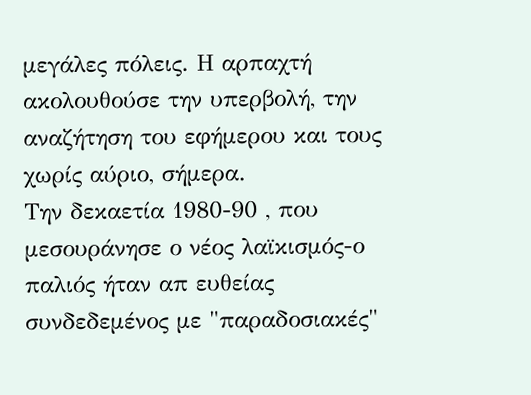μεγάλες πόλεις. Η αρπαχτή ακολουθούσε την υπερβολή, την αναζήτηση του εφήμερου και τους χωρίς αύριο, σήμερα.
Την δεκαετία 1980-90 , που μεσουράνησε ο νέος λαϊκισμός-ο παλιός ήταν απ ευθείας συνδεδεμένος με "παραδοσιακές"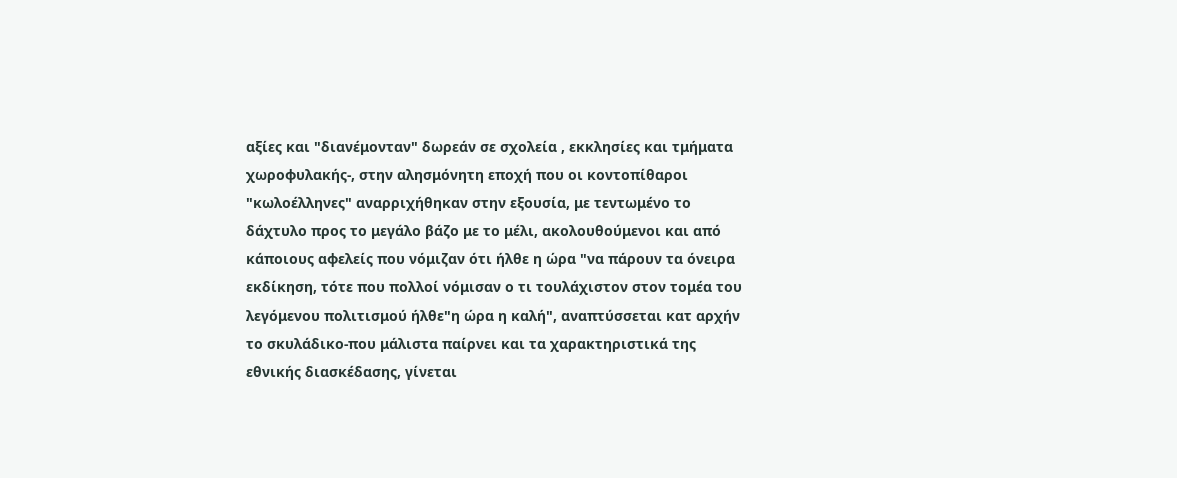αξίες και "διανέμονταν" δωρεάν σε σχολεία , εκκλησίες και τμήματα χωροφυλακής-, στην αλησμόνητη εποχή που οι κοντοπίθαροι "κωλοέλληνες" αναρριχήθηκαν στην εξουσία, με τεντωμένο το δάχτυλο προς το μεγάλο βάζο με το μέλι, ακολουθούμενοι και από κάποιους αφελείς που νόμιζαν ότι ήλθε η ώρα "να πάρουν τα όνειρα εκδίκηση, τότε που πολλοί νόμισαν ο τι τουλάχιστον στον τομέα του λεγόμενου πολιτισμού ήλθε"η ώρα η καλή", αναπτύσσεται κατ αρχήν το σκυλάδικο-που μάλιστα παίρνει και τα χαρακτηριστικά της εθνικής διασκέδασης, γίνεται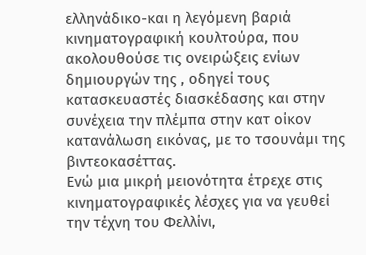ελληνάδικο-και η λεγόμενη βαριά κινηματογραφική κουλτούρα, που ακολουθούσε τις ονειρώξεις ενίων δημιουργών της , οδηγεί τους κατασκευαστές διασκέδασης και στην συνέχεια την πλέμπα στην κατ οίκον κατανάλωση εικόνας, με το τσουνάμι της βιντεοκασέττας.
Ενώ μια μικρή μειονότητα έτρεχε στις κινηματογραφικές λέσχες για να γευθεί την τέχνη του Φελλίνι,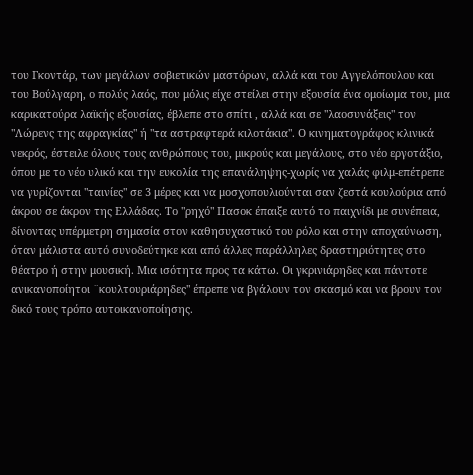του Γκοντάρ, των μεγάλων σοβιετικών μαστόρων, αλλά και του Αγγελόπουλου και του Βούλγαρη, ο πολύς λαός, που μόλις είχε στείλει στην εξουσία ένα ομοίωμα του, μια καρικατούρα λαϊκής εξουσίας, έβλεπε στο σπίτι , αλλά και σε "λαοσυνάξεις" τον "Λώρενς της αφραγκίας" ή "τα αστραφτερά κιλοτάκια". Ο κινηματογράφος κλινικά νεκρός, έστειλε όλους τους ανθρώπους του, μικρούς και μεγάλους, στο νέο εργοτάξιο, όπου με το νέο υλικό και την ευκολία της επανάληψης-χωρίς να χαλάς φιλμ-επέτρεπε να γυρίζονται "ταινίες" σε 3 μέρες και να μοσχοπουλιούνται σαν ζεστά κουλούρια από άκρου σε άκρον της Ελλάδας. Το "ρηχό" Πασοκ έπαιξε αυτό το παιχνίδι με συνέπεια, δίνοντας υπέρμετρη σημασία στον καθησυχαστικό του ρόλο και στην αποχαύνωση, όταν μάλιστα αυτό συνοδεύτηκε και από άλλες παράλληλες δραστηριότητες στο θέατρο ή στην μουσική. Μια ισότητα προς τα κάτω. Οι γκρινιάρηδες και πάντοτε ανικανοποίητοι ¨κουλτουριάρηδες" έπρεπε να βγάλουν τον σκασμό και να βρουν τον δικό τους τρόπο αυτοικανοποίησης.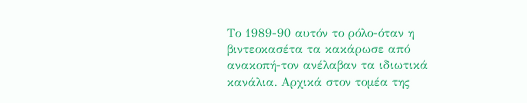Το 1989-90 αυτόν το ρόλο-όταν η βιντεοκασέτα τα κακάρωσε από ανακοπή-τον ανέλαβαν τα ιδιωτικά κανάλια. Αρχικά στον τομέα της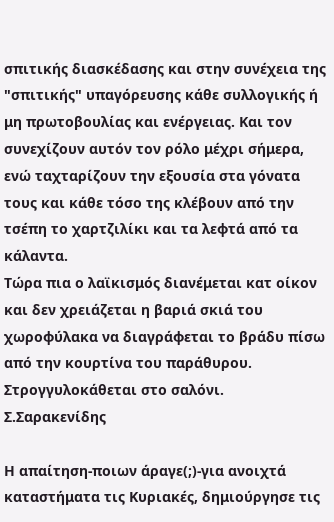σπιτικής διασκέδασης και στην συνέχεια της "σπιτικής" υπαγόρευσης κάθε συλλογικής ή μη πρωτοβουλίας και ενέργειας. Και τον συνεχίζουν αυτόν τον ρόλο μέχρι σήμερα, ενώ ταχταρίζουν την εξουσία στα γόνατα τους και κάθε τόσο της κλέβουν από την τσέπη το χαρτζιλίκι και τα λεφτά από τα κάλαντα.
Τώρα πια ο λαϊκισμός διανέμεται κατ οίκον και δεν χρειάζεται η βαριά σκιά του χωροφύλακα να διαγράφεται το βράδυ πίσω από την κουρτίνα του παράθυρου. Στρογγυλοκάθεται στο σαλόνι.
Σ.Σαρακενίδης

Η απαίτηση-ποιων άραγε(;)-για ανοιχτά καταστήματα τις Κυριακές, δημιούργησε τις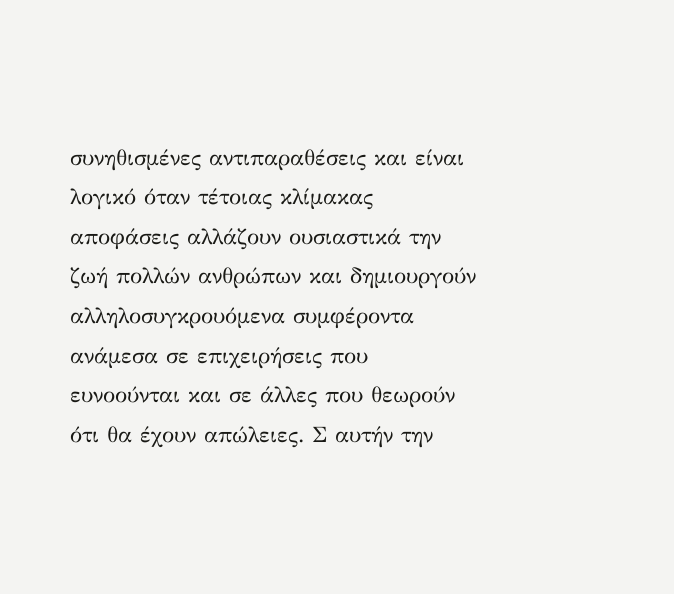συνηθισμένες αντιπαραθέσεις και είναι λογικό όταν τέτοιας κλίμακας αποφάσεις αλλάζουν ουσιαστικά την ζωή πολλών ανθρώπων και δημιουργούν αλληλοσυγκρουόμενα συμφέροντα ανάμεσα σε επιχειρήσεις που ευνοούνται και σε άλλες που θεωρούν ότι θα έχουν απώλειες. Σ αυτήν την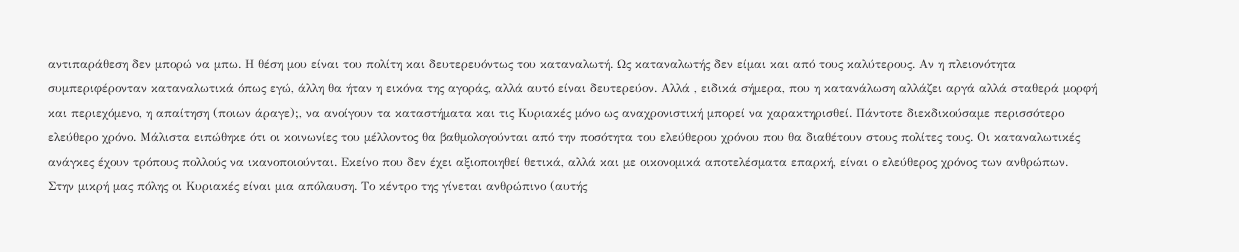αντιπαράθεση δεν μπορώ να μπω. Η θέση μου είναι του πολίτη και δευτερευόντως του καταναλωτή. Ως καταναλωτής δεν είμαι και από τους καλύτερους. Αν η πλειονότητα συμπεριφέρονταν καταναλωτικά όπως εγώ, άλλη θα ήταν η εικόνα της αγοράς, αλλά αυτό είναι δευτερεύον. Αλλά , ειδικά σήμερα, που η κατανάλωση αλλάζει αργά αλλά σταθερά μορφή και περιεχόμενο, η απαίτηση (ποιων άραγε);, να ανοίγουν τα καταστήματα και τις Κυριακές μόνο ως αναχρονιστική μπορεί να χαρακτηρισθεί. Πάντοτε διεκδικούσαμε περισσότερο ελεύθερο χρόνο. Μάλιστα ειπώθηκε ότι οι κοινωνίες του μέλλοντος θα βαθμολογούνται από την ποσότητα του ελεύθερου χρόνου που θα διαθέτουν στους πολίτες τους. Οι καταναλωτικές ανάγκες έχουν τρόπους πολλούς να ικανοποιούνται. Εκείνο που δεν έχει αξιοποιηθεί θετικά, αλλά και με οικονομικά αποτελέσματα επαρκή, είναι ο ελεύθερος χρόνος των ανθρώπων.
Στην μικρή μας πόλης οι Κυριακές είναι μια απόλαυση. Το κέντρο της γίνεται ανθρώπινο (αυτής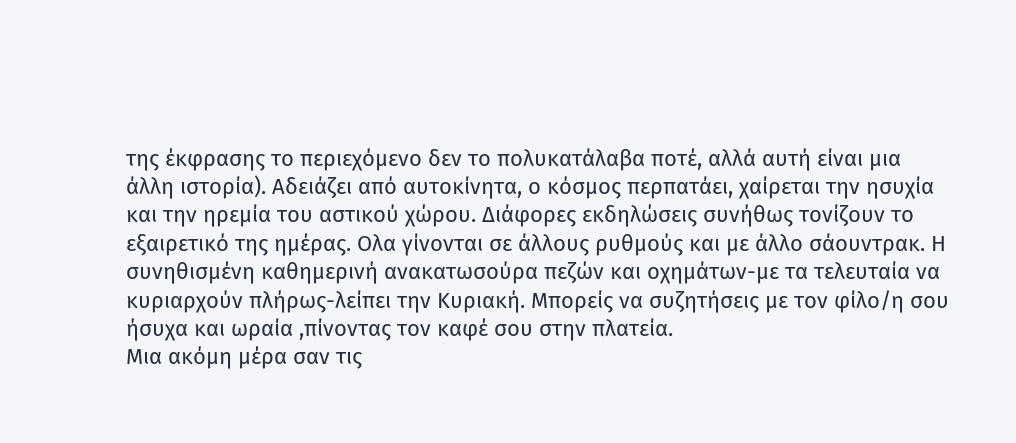της έκφρασης το περιεχόμενο δεν το πολυκατάλαβα ποτέ, αλλά αυτή είναι μια άλλη ιστορία). Αδειάζει από αυτοκίνητα, ο κόσμος περπατάει, χαίρεται την ησυχία και την ηρεμία του αστικού χώρου. Διάφορες εκδηλώσεις συνήθως τονίζουν το εξαιρετικό της ημέρας. Ολα γίνονται σε άλλους ρυθμούς και με άλλο σάουντρακ. Η συνηθισμένη καθημερινή ανακατωσούρα πεζών και οχημάτων-με τα τελευταία να κυριαρχούν πλήρως-λείπει την Κυριακή. Μπορείς να συζητήσεις με τον φίλο/η σου ήσυχα και ωραία ,πίνοντας τον καφέ σου στην πλατεία.
Μια ακόμη μέρα σαν τις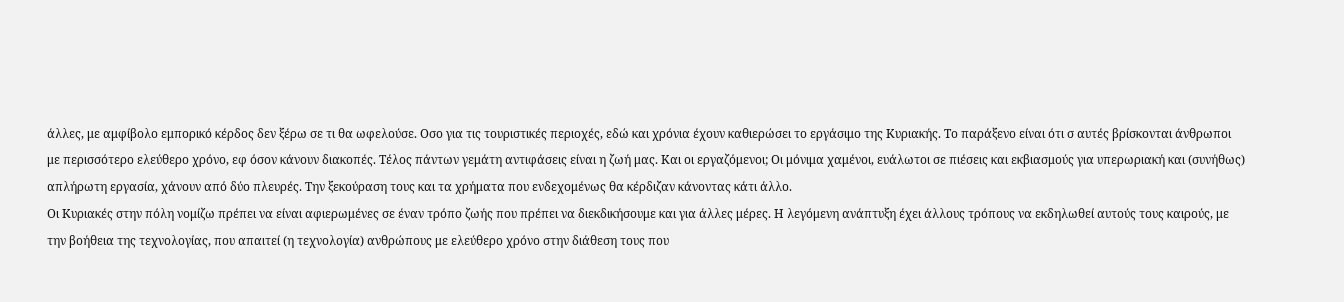άλλες, με αμφίβολο εμπορικό κέρδος δεν ξέρω σε τι θα ωφελούσε. Οσο για τις τουριστικές περιοχές, εδώ και χρόνια έχουν καθιερώσει το εργάσιμο της Κυριακής. Το παράξενο είναι ότι σ αυτές βρίσκονται άνθρωποι με περισσότερο ελεύθερο χρόνο, εφ όσον κάνουν διακοπές. Τέλος πάντων γεμάτη αντιφάσεις είναι η ζωή μας. Και οι εργαζόμενοι; Οι μόνιμα χαμένοι, ευάλωτοι σε πιέσεις και εκβιασμούς για υπερωριακή και (συνήθως) απλήρωτη εργασία, χάνουν από δύο πλευρές. Την ξεκούραση τους και τα χρήματα που ενδεχομένως θα κέρδιζαν κάνοντας κάτι άλλο.
Οι Κυριακές στην πόλη νομίζω πρέπει να είναι αφιερωμένες σε έναν τρόπο ζωής που πρέπει να διεκδικήσουμε και για άλλες μέρες. Η λεγόμενη ανάπτυξη έχει άλλους τρόπους να εκδηλωθεί αυτούς τους καιρούς, με την βοήθεια της τεχνολογίας, που απαιτεί (η τεχνολογία) ανθρώπους με ελεύθερο χρόνο στην διάθεση τους που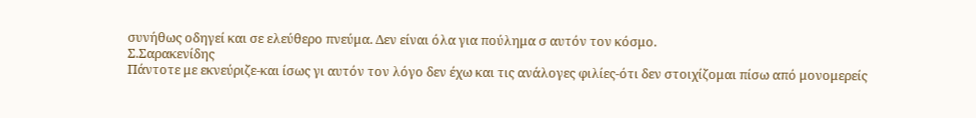συνήθως οδηγεί και σε ελεύθερο πνεύμα. Δεν είναι όλα για πούλημα σ αυτόν τον κόσμο.
Σ.Σαρακενίδης
Πάντοτε με εκνεύριζε-και ίσως γι αυτόν τον λόγο δεν έχω και τις ανάλογες φιλίες-ότι δεν στοιχίζομαι πίσω από μονομερείς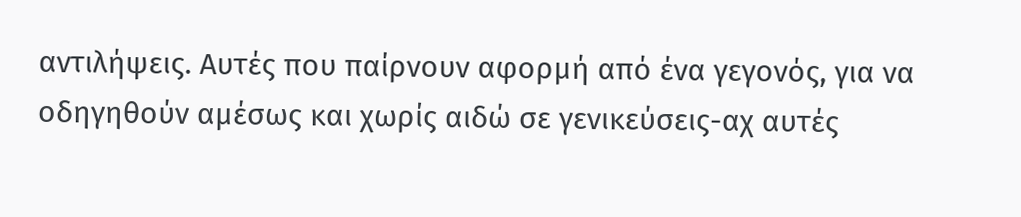αντιλήψεις. Αυτές που παίρνουν αφορμή από ένα γεγονός, για να οδηγηθούν αμέσως και χωρίς αιδώ σε γενικεύσεις-αχ αυτές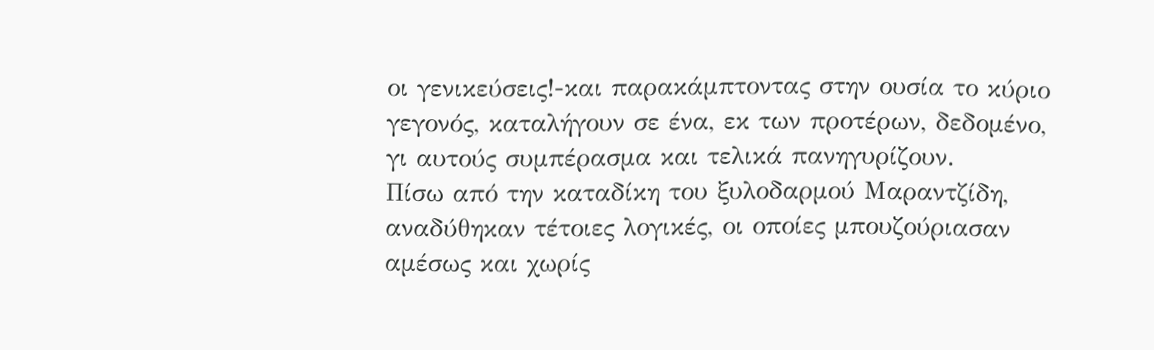οι γενικεύσεις!-και παρακάμπτοντας στην ουσία το κύριο γεγονός, καταλήγουν σε ένα, εκ των προτέρων, δεδομένο, γι αυτούς συμπέρασμα και τελικά πανηγυρίζουν.
Πίσω από την καταδίκη του ξυλοδαρμού Μαραντζίδη, αναδύθηκαν τέτοιες λογικές, οι οποίες μπουζούριασαν αμέσως και χωρίς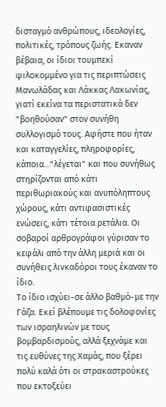δισταγμό ανθρώπους, ιδεολογίες, πολιτικές, τρόπους ζωής. Εκαναν βέβαια, οι ίδιοι τουμπεκί ψιλοκομμένο για τις περιπτώσεις Μανωλάδας και Λάκκας Λακωνίας, γιατί εκείνα τα περιστατικά δεν "βοηθούσαν" στον συνήθη συλλογισμό τους. Αφήστε που ήταν και καταγγελίες, πληροφορίες, κάποια..."λέγεται" και που συνήθως στηρίζονται από κάτι περιθωριακούς και ανυπόληπτους χώρους, κάτι αντιφασιστικές ενώσεις, κάτι τέτοια ρετάλια. Οι σοβαροί αρθρογράφοι γύρισαν το κεφάλι από την άλλη μεριά και οι συνήθεις λινκαδόροι τους έκαναν το ίδιο.
Το ίδιο ισχύει-σε άλλο βαθμό-με την Γάζα. Εκεί βλέπουμε τις δολοφονίες των ισραηλινών με τους βομβαρδισμούς, αλλά ξεχνάμε και τις ευθύνες της Χαμάς, που ξέρει πολύ καλά ότι οι στρακαστρούκες που εκτοξεύει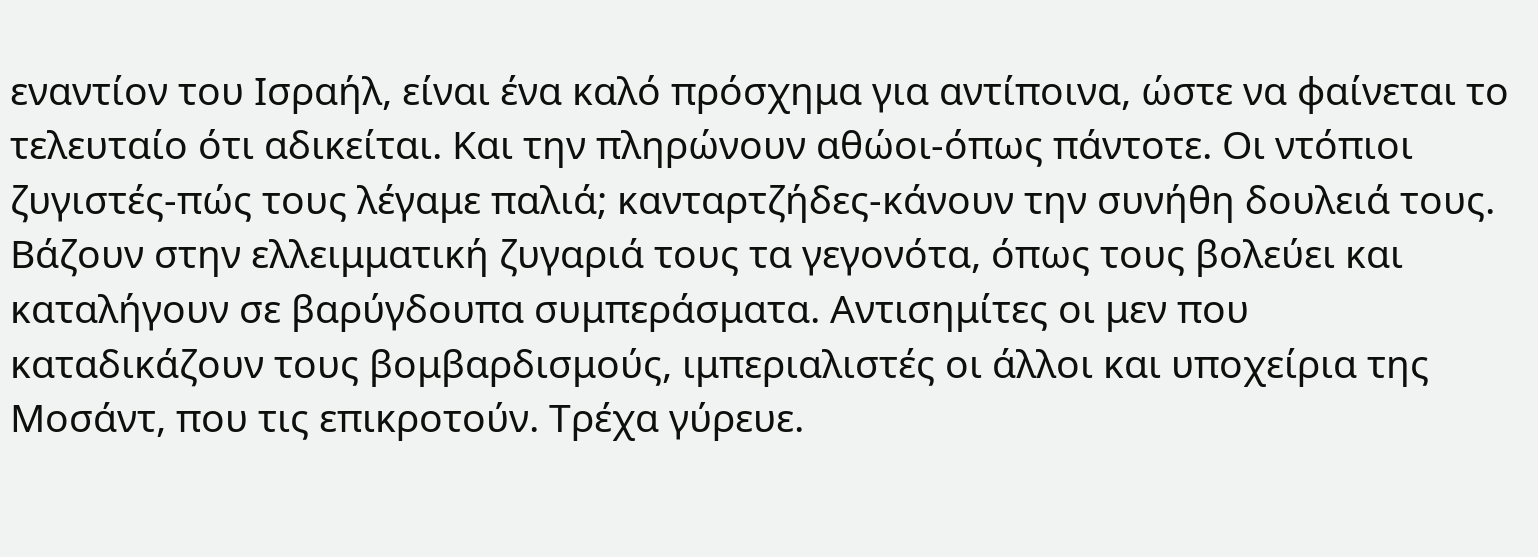εναντίον του Ισραήλ, είναι ένα καλό πρόσχημα για αντίποινα, ώστε να φαίνεται το τελευταίο ότι αδικείται. Και την πληρώνουν αθώοι-όπως πάντοτε. Οι ντόπιοι ζυγιστές-πώς τους λέγαμε παλιά; κανταρτζήδες-κάνουν την συνήθη δουλειά τους. Βάζουν στην ελλειμματική ζυγαριά τους τα γεγονότα, όπως τους βολεύει και καταλήγουν σε βαρύγδουπα συμπεράσματα. Αντισημίτες οι μεν που καταδικάζουν τους βομβαρδισμούς, ιμπεριαλιστές οι άλλοι και υποχείρια της Μοσάντ, που τις επικροτούν. Τρέχα γύρευε.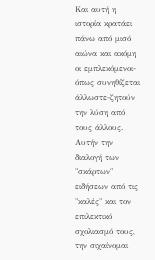Και αυτή η ιστορία κρατάει πάνω από μισό αιώνα και ακόμη οι εμπλεκόμενοι-όπως συνηθίζεται άλλωστε-ζητούν την λύση από τους άλλους.
Αυτήν την διαλογή των "σκάρτων" ειδήσεων από τις "καλές" και τον επιλεκτικό σχολιασμό τους, την σιχαίνομαι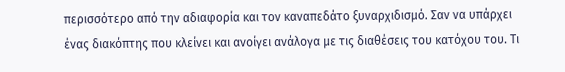περισσότερο από την αδιαφορία και τον καναπεδάτο ξυναρχιδισμό. Σαν να υπάρχει ένας διακόπτης που κλείνει και ανοίγει ανάλογα με τις διαθέσεις του κατόχου του. Τι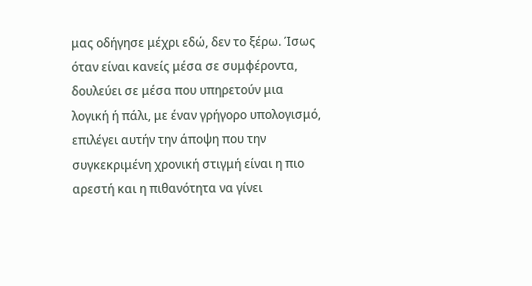μας οδήγησε μέχρι εδώ, δεν το ξέρω. Ίσως όταν είναι κανείς μέσα σε συμφέροντα, δουλεύει σε μέσα που υπηρετούν μια λογική ή πάλι, με έναν γρήγορο υπολογισμό, επιλέγει αυτήν την άποψη που την συγκεκριμένη χρονική στιγμή είναι η πιο αρεστή και η πιθανότητα να γίνει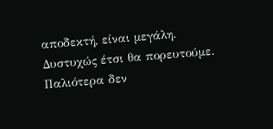αποδεκτή, είναι μεγάλη.
Δυστυχώς έτσι θα πορευτούμε. Παλιότερα δεν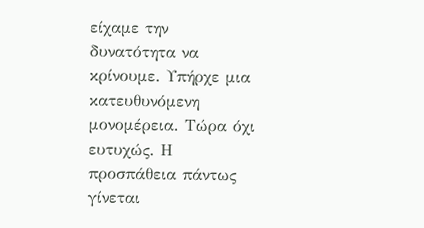είχαμε την δυνατότητα να κρίνουμε. Υπήρχε μια κατευθυνόμενη μονομέρεια. Τώρα όχι ευτυχώς. Η προσπάθεια πάντως γίνεται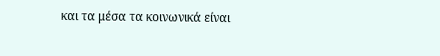και τα μέσα τα κοινωνικά είναι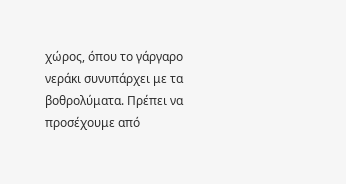χώρος, όπου το γάργαρο νεράκι συνυπάρχει με τα βοθρολύματα. Πρέπει να προσέχουμε από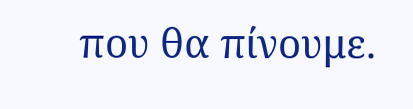που θα πίνουμε.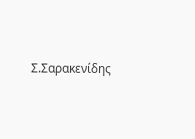Σ.Σαρακενίδης